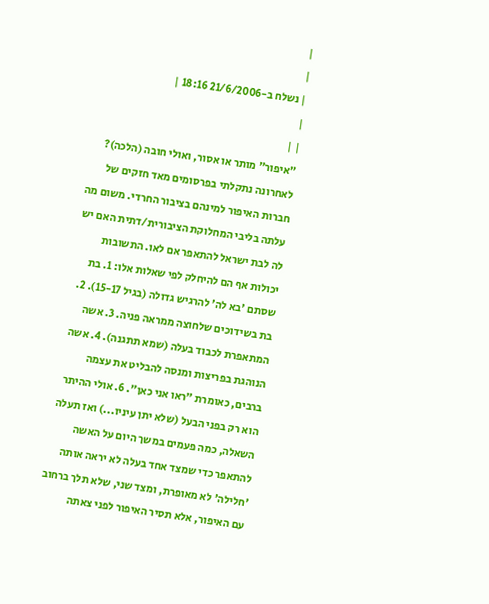|
|
| נשלח ב-21/6/2006 18:16 |
|
| |
"איפור" מותר או אסור, ואולי חובה (הלכה)?
לאחרונה נתקלתי בפרסומים מאד חזקים של חברות האיפור למינהם בציבור החרדי. משום מה עלתה בליבי המחלוקת הציבורית/דתית האם יש לה לבת ישראל להתאפר אם לאו. התשובות יכולות אף הם להיחלק לפי שאלות אלו: 1. בת שסתם 'בא לה' להרגיש גדולה (בגיל 15-17). 2. בת בשידוכים שלחוצה ממראה פניה. 3. אשה המתאפרת לכבוד בעלה (שמא תתגנה). 4. אשה הנוהגת בפריצות ומנסה להבליט את עצמה ברבים, כאומרת "ראו אני כאן". 6. אולי ההיתר הוא רק בפני הבעל (שלא יתן עיניו...) ואז תעלה השאלה, כמה פעמים במשך היום על האשה להתאפר כדי שמצד אחד בעלה לא יראה אותה 'חלילה' לא מאופרת, ומצד שני, שלא תלך ברחוב עם האיפור, אלא תסיר האיפור לפני צאתה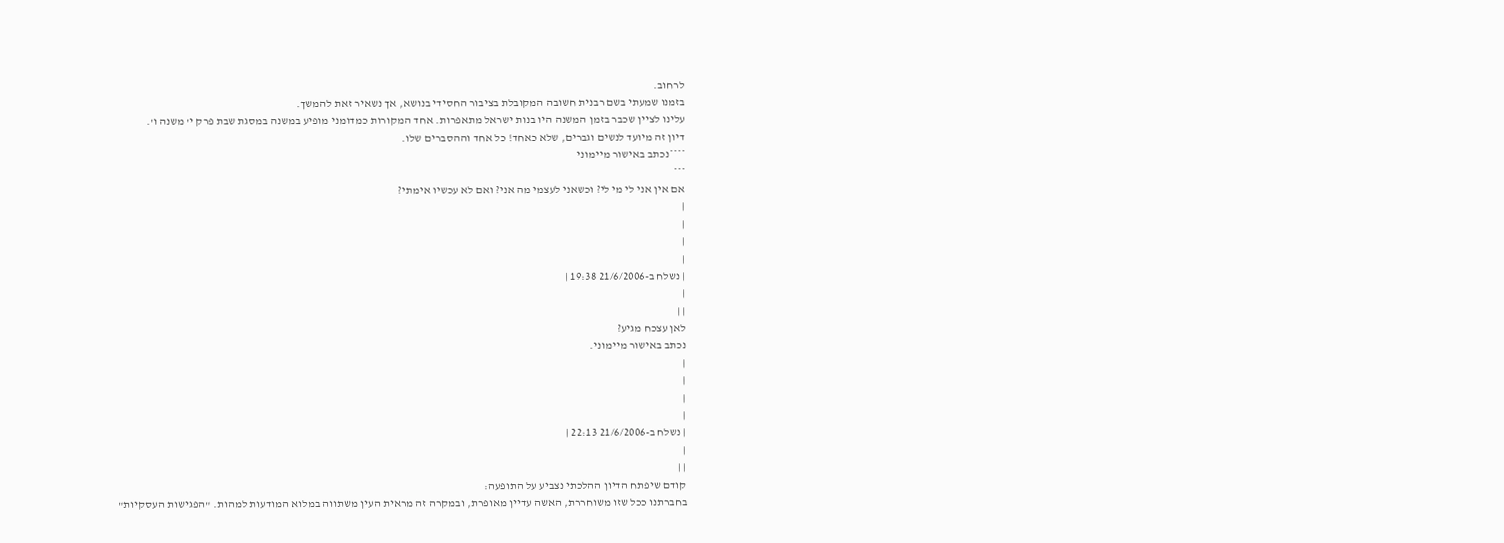לרחוב.
בזמנו שמעתי בשם רבנית חשובה המקובלת בציבור החסידי בנושא, אך נשאיר זאת להמשך.
עלינו לציין שכבר בזמן המשנה היו בנות ישראל מתאפרות. אחד המקורות כמדומני מופיע במשנה במסגת שבת פרק י' משנה ו'.
דיון זה מיועד לנשים וגברים, שלא כאחד! כל אחד וההסברים שלו.
****נכתב באישור מיימוני
***
אם אין אני לי מי לי? וכשאני לעצמי מה אני? ואם לא עכשיו אימתי?
|
|
|
|
| נשלח ב-21/6/2006 19:38 |
|
| |
לאן עצכח מגיע?
נכתב באישור מיימוני.
|
|
|
|
| נשלח ב-21/6/2006 22:13 |
|
| |
קודם שיפתח הדיון ההלכתי נצביע על התופעה:
בחברתנו ככל שזו משוחררת, האשה עדיין מאופרת, ובמקרה זה מראית העין משתווה במלוא המודעות למהות. "הפגישות העסקיות"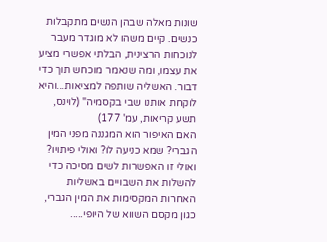שונות מאלה שבהן הנשים מתקבלות כנשים. קיים משהו לא מוגדר מעבר לנוכחות הרצינית, הבלתי אפשרי מציע את עצמו, ומה שנאמר מוכחש תוך כדי דבור. האשליה שותפה למציאות...והיא לוקחת אותנו שבי בקסמיה" (לוינס, תשע קריאות, עמ' 177)
האם האיפור הוא המגננה מפני המין הגברי? שמא כניעה לו? ואולי פיתויו?
ואולי זו האפשרות לשים מסיכה כדי להשלות את השבויים באשליות האחרות המקסימות את המין הגברי, כגון מקסם השווא של היופי.....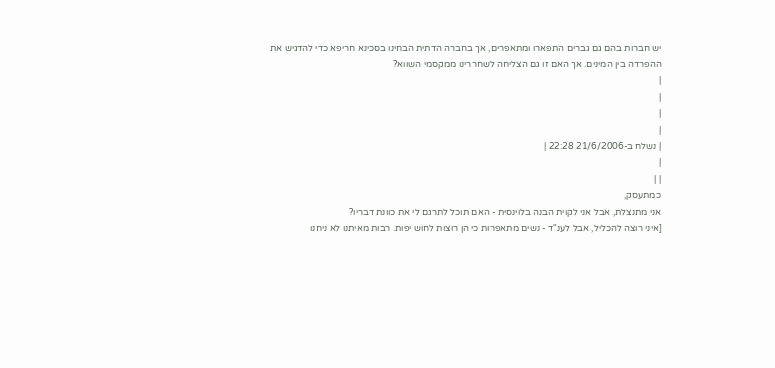יש חברות בהם גם גברים התפארו ומתאפרים, אך בחברה הדתית הבחינו בסכינא חריפא כדי להדגיש את ההפרדה בין המינים. אך האם זו גם הצליחה לשחררינו ממקסמי השווא?
|
|
|
|
| נשלח ב-21/6/2006 22:28 |
|
| |
כמתעסק,
אני מתנצלת, אבל אני לקוית הבנה בלוינסית - האם תוכל לתרגם לי את כוונת דבריו?
[איני רוצה להכליל, אבל לענ"ד - נשים מתאפרות כי הן רוצות לחוש יפות. רבות מאיתנו לא ניחנו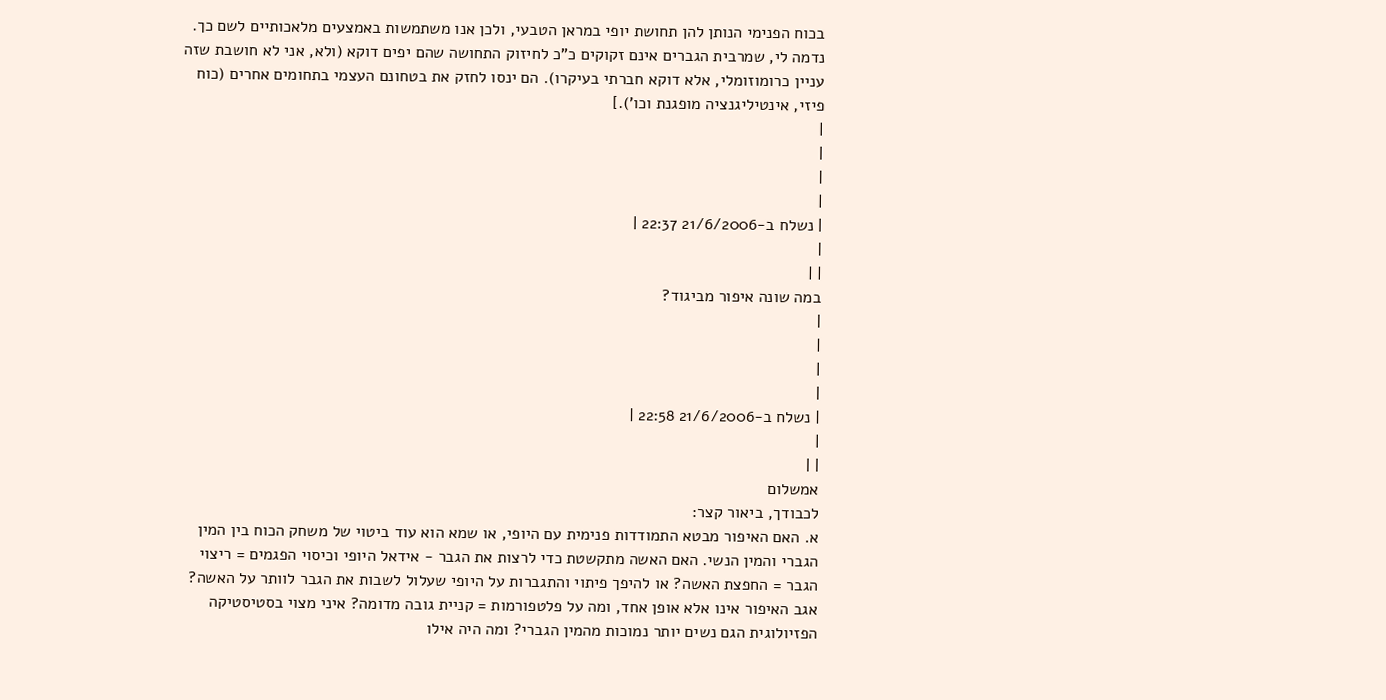בכוח הפנימי הנותן להן תחושת יופי במראן הטבעי, ולכן אנו משתמשות באמצעים מלאכותיים לשם כך. נדמה לי, שמרבית הגברים אינם זקוקים כ"כ לחיזוק התחושה שהם יפים דוקא (ולא, אני לא חושבת שזה עניין כרומוזומלי, אלא דוקא חברתי בעיקרו). הם ינסו לחזק את בטחונם העצמי בתחומים אחרים (כוח פיזי, אינטיליגנציה מופגנת וכו').]
|
|
|
|
| נשלח ב-21/6/2006 22:37 |
|
| |
במה שונה איפור מביגוד?
|
|
|
|
| נשלח ב-21/6/2006 22:58 |
|
| |
אמשלום
לכבודך, ביאור קצר:
א. האם האיפור מבטא התמודדות פנימית עם היופי, או שמא הוא עוד ביטוי של משחק הכוח בין המין הגברי והמין הנשי. האם האשה מתקשטת כדי לרצות את הגבר - אידאל היופי וכיסוי הפגמים = ריצוי הגבר = החפצת האשה? או להיפך פיתוי והתגברות על היופי שעלול לשבות את הגבר לוותר על האשה?
אגב האיפור אינו אלא אופן אחד, ומה על פלטפורמות = קניית גובה מדומה? איני מצוי בסטיסטיקה הפזיולוגית הגם נשים יותר נמוכות מהמין הגברי? ומה היה אילו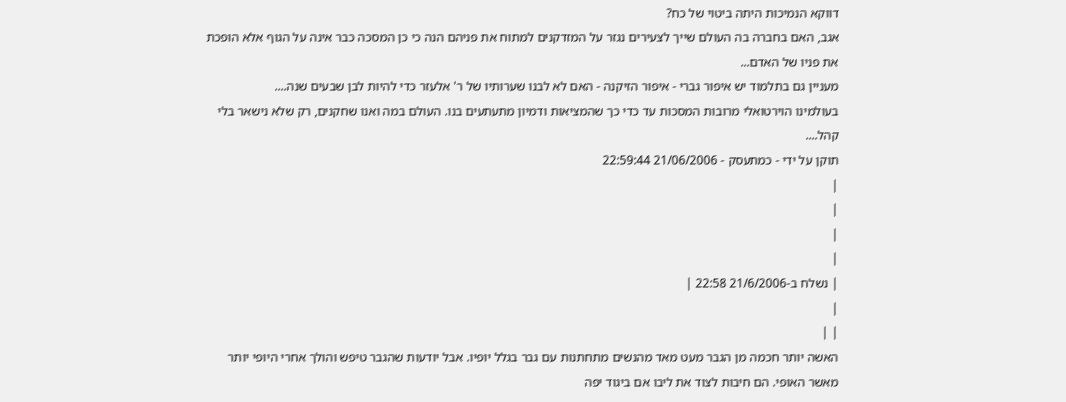דווקא הנמיכות היתה ביטוי של כח?
אגב, האם בחברה בה העולם שייך לצעירים נגזר על המזדקנים למתוח את פניהם הנה כי כן המסכה כבר אינה על הגוף אלא הופכת את פניו של האדם...
מעניין גם בתלמוד יש איפור גברי - איפור הזיקנה - האם לא לבנו שערותיו של ר' אלעזר כדי להיות לבן שבעים שנה....
בעולמינו הוירטואלי מרובות המסכות עד כדי כך שהמציאות ודמיון מתעתעים בנו. העולם במה ואנו שחקנים, רק שלא נישאר בלי קהל....
תוקן על ידי - כמתעסק - 21/06/2006 22:59:44
|
|
|
|
| נשלח ב-21/6/2006 22:58 |
|
| |
האשה יותר חכמה מן הגבר מעט מאד מהנשים מתחתנות עם גבר בגלל יופיו. אבל יודעות שהגבר טיפש והולך אחרי היופי יותר מאשר האופי. הם חיבות לצוד את ליבו אם ביגוד יפה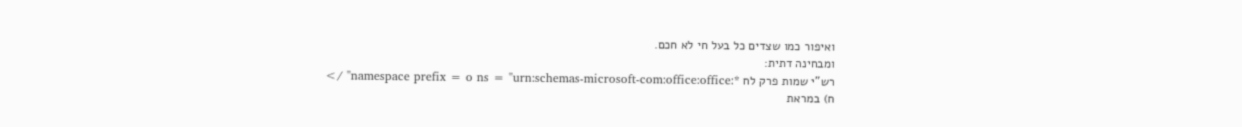ואיפור כמו שצדים כל בעל חי לא חכם.
ומבחינה דתית:
רש"י שמות פרק לח *:namespace prefix = o ns = "urn:schemas-microsoft-com:office:office" />
ח) במראת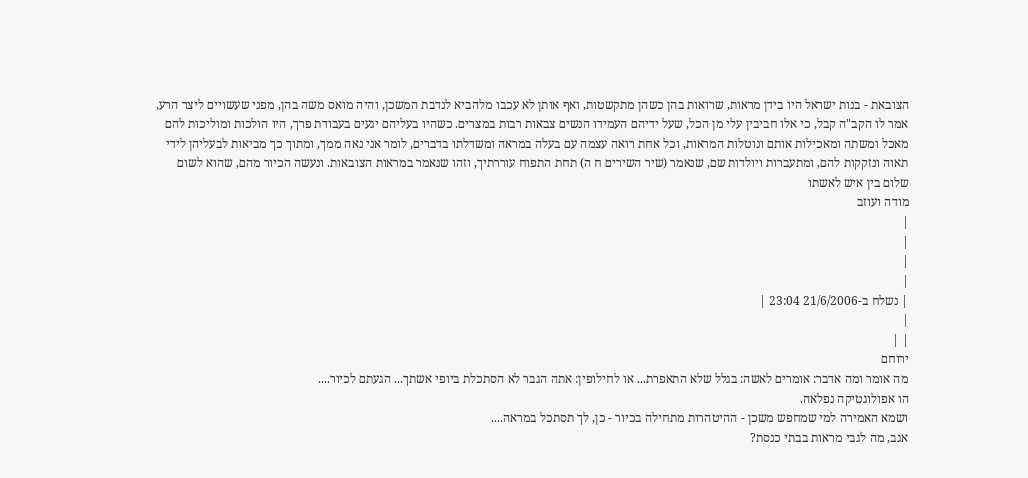הצובאת - בנות ישראל היו בידן מראות, שרואות בהן כשהן מתקשטות, ואף אותן לא עכבו מלהביא לנדבת המשכן, והיה מואס משה בהן, מפני שעשויים ליצר הרע, אמר לו הקב"ה קבל, כי אלו חביבין עלי מן הכל, שעל ידיהם העמידו הנשים צבאות רבות במצרים. כשהיו בעליהם יגעים בעבודת פרך, היו הולכות ומוליכות להם מאכל ומשתה ומאכילות אותם ונוטלות המראות, וכל אחת רואה עצמה עם בעלה במראה ומשדלתו בדברים, לומר אני נאה ממך, ומתוך כך מביאות לבעליהן לידי תאוה ונזקקות להם, ומתעברות ויולדות שם, שנאמר (שיר השירים ח ה) תחת התפוח עוררתיך, וזהו שנאמר במראות הצובאות. ונעשה הכיור מהם, שהוא לשום שלום בין איש לאשתו
מודה ועוזב
|
|
|
|
| נשלח ב-21/6/2006 23:04 |
|
| |
ירוחם
מה אומר ומה אדבר: אומרים לאשה: בגלל שלא התאפרת... או לחילופין: אתה הגבר לא הסתכלת ביופי אשתך... הגעתם לכיור....
הו אפולוגטיקה נפלאה.
ושמא האמירה למי שמחפש משכן - ההיטהרות מתחילה בכיור - כן, לך תסתכל במראה....
אגב, מה לגבי מראות בבתי כנסת?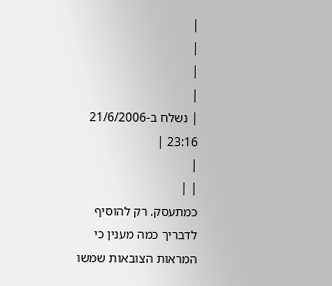|
|
|
|
| נשלח ב-21/6/2006 23:16 |
|
| |
כמתעסק. רק להוסיף לדבריך כמה מענין כי המראות הצובאות שמשו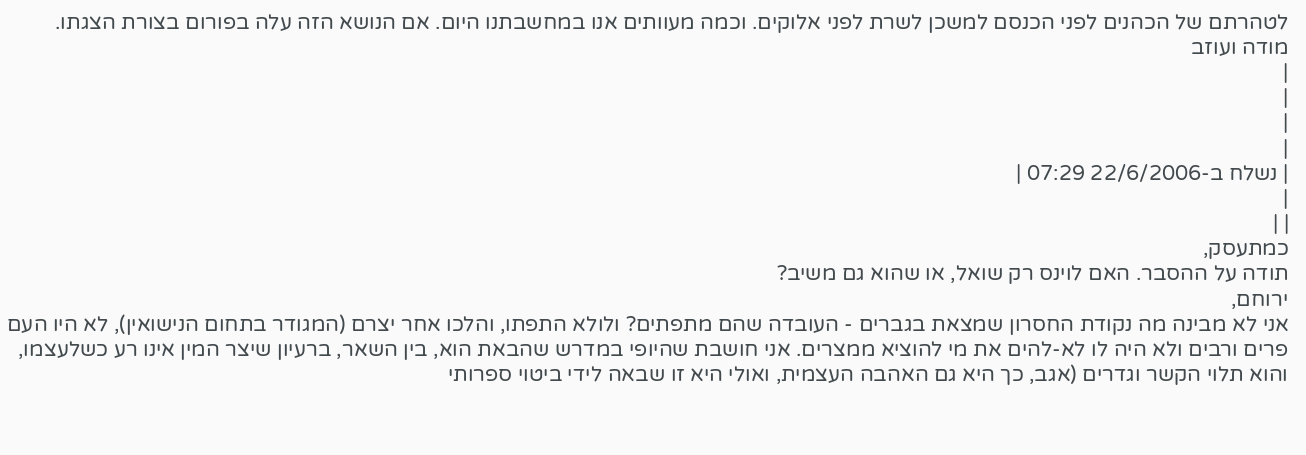לטהרתם של הכהנים לפני הכנסם למשכן לשרת לפני אלוקים. וכמה מעוותים אנו במחשבתנו היום. אם הנושא הזה עלה בפורום בצורת הצגתו.
מודה ועוזב
|
|
|
|
| נשלח ב-22/6/2006 07:29 |
|
| |
כמתעסק,
תודה על ההסבר. האם לוינס רק שואל, או שהוא גם משיב?
ירוחם,
אני לא מבינה מה נקודת החסרון שמצאת בגברים - העובדה שהם מתפתים? ולולא התפתו, והלכו אחר יצרם (המגודר בתחום הנישואין), לא היו העם פרים ורבים ולא היה לו לא-להים את מי להוציא ממצרים. אני חושבת שהיופי במדרש שהבאת הוא, בין השאר, ברעיון שיצר המין אינו רע כשלעצמו, והוא תלוי הקשר וגדרים (אגב, כך היא גם האהבה העצמית, ואולי היא זו שבאה לידי ביטוי ספרותי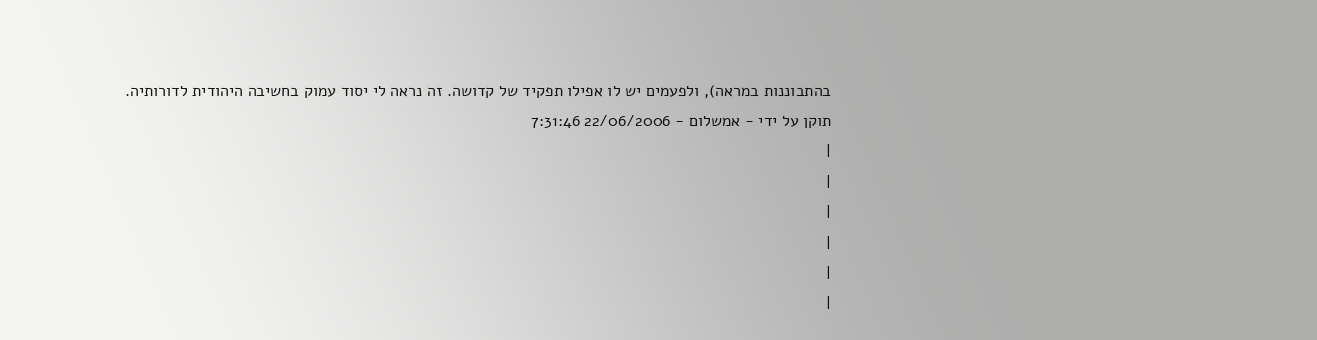בהתבוננות במראה), ולפעמים יש לו אפילו תפקיד של קדושה. זה נראה לי יסוד עמוק בחשיבה היהודית לדורותיה.
תוקן על ידי - אמשלום - 22/06/2006 7:31:46
|
|
|
|
|
|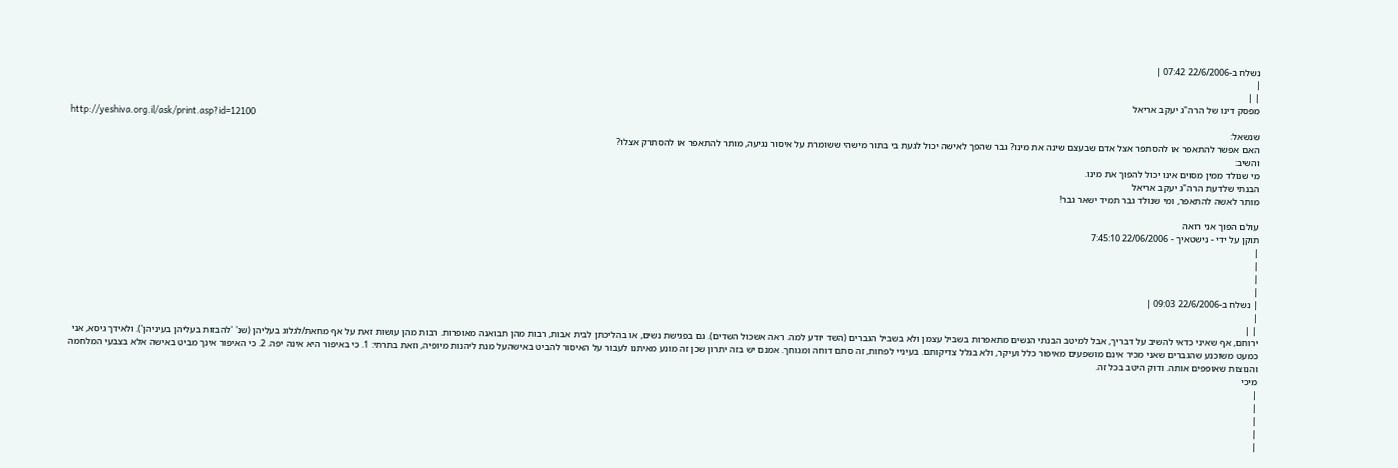נשלח ב-22/6/2006 07:42 |
|
| |
מפסק דינו של הרה"ג יעקב אריאל
http://yeshiva.org.il/ask/print.asp?id=12100
שנשאל:
האם אפשר להתאפר או להסתפר אצל אדם שבעצם שינה את מינו? גבר שהפך לאישה יכול לגעת בי בתור מישהי ששומרת על איסור נגיעה, מותר להתאפר או להסתרק אצלו?
והשיב:
מי שנולד ממין מסוים אינו יכול להפוך את מינו.
הבנתי שלדעת הרה"ג יעקב אריאל
מותר לאשה להתאפר, ומי שנולד גבר תמיד ישאר גבר!

עולם הפוך אני רואה
תוקן על ידי - נישטאיך - 22/06/2006 7:45:10
|
|
|
|
| נשלח ב-22/6/2006 09:03 |
|
| |
ירוחם, אף שאיני כדאי להשיב על דבריך, אבל למיטב הבנתי הנשים מתאפרות בשביל עצמן ולא בשביל הגברים (השד יודע למה. ראה אשכול השדים). גם בפגישת נשים, או בהליכתן לבית אבות, רבות מהן תבואנה מאופרות. רבות מהן עושות זאת על אף מחאת/לגלוג בעליהן (שנ' 'להבזות בעליהן בעיניהן'). ולאידך גיסא, אני כמעט משוכנע שהגברים שאני מכיר אינם מושפעים מאיפור כלל ועיקר, ולא בגלל צדיקותם. בעיניי לפחות, זה סתם דוחה ומגוחך. אמנם יש בזה יתרון שכן זה מונע מאיתנו לעבור על האיסור להביט באישהעל מנת ליהנות מיופיה, וזאת בתרתי: 1. כי באיפור היא אינה יפה. 2. כי האיפור אינך מביט באישה אלא בצבעי המלחמה והנוצות שאופפים אותה. ודוק היטב בכל זה.
מיכי
|
|
|
|
|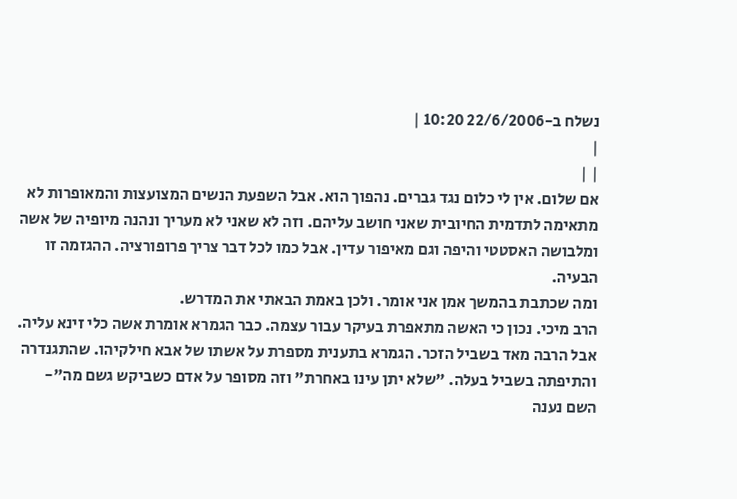נשלח ב-22/6/2006 10:20 |
|
| |
אם שלום. אין לי כלום נגד גברים. נהפוך הוא. אבל השפעת הנשים המצועצות והמאופרות לא מתאימה לתדמית החיובית שאני חושב עליהם. וזה לא שאני לא מעריך ונהנה מיופיה של אשה ומלבושה האסטטי והיפה וגם מאיפור עדין. אבל כמו לכל דבר צריך פרופורציה. ההגזמה זו הבעיה.
ומה שכתבת בהמשך אמן אני אומר. ולכן באמת הבאתי את המדרש.
הרב מיכי. נכון כי האשה מתאפרת בעיקר עבור עצמה. כבר הגמרא אומרת אשה כלי זינא עליה. אבל הרבה מאד בשביל הזכר. הגמרא בתענית מספרת על אשתו של אבא חילקיהו. שהתגנדרה והתיפתה בשביל בעלה. "שלא יתן עינו באחרת" וזה מסופר על אדם כשביקש גשם מה"- השם נענה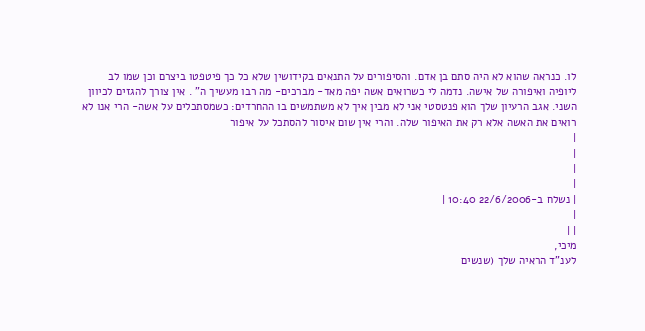לו. כנראה שהוא לא היה סתם בן אדם. והסיפורים על התנאים בקידושין שלא כל כך פיטפטו ביצרם וכן שמו לב ליופיה ואיפורה של אישה. נדמה לי כשרואים אשה יפה מאד- מברכים- מה רבו מעשיך ה" . אין צורך להגזים לכיוון השני. אגב הרעיון שלך הוא פנטסטי אני לא מבין איך לא משתמשים בו ההחרדים: כשמסתכלים על אשה- הרי אנו לא רואים את האשה אלא רק את האיפור שלה. והרי אין שום איסור להסתכל על איפור
|
|
|
|
| נשלח ב-22/6/2006 10:40 |
|
| |
מיכי,
לענ"ד הראיה שלך (שנשים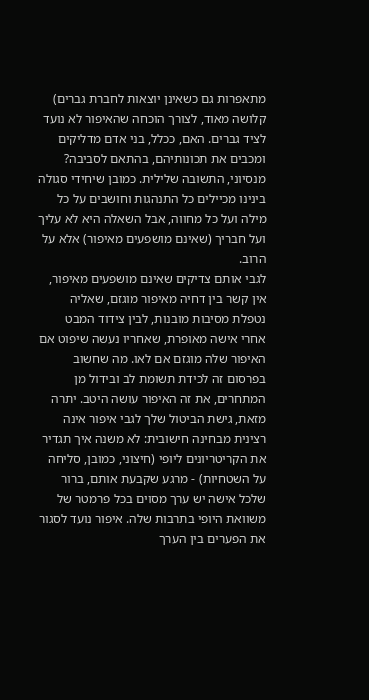מתאפרות גם כשאינן יוצאות לחברת גברים) קלושה מאוד, לצורך הוכחה שהאיפור לא נועד לציד גברים. האם, ככלל, בני אדם מדליקים ומכבים את תכונותיהם, בהתאם לסביבה? מנסיוני, התשובה שלילית. כמובן שיחידי סגולה בינינו מכיילים כל התנהגות וחושבים על כל מילה ועל כל מחווה, אבל השאלה היא לא עליך ועל חבריך (שאינם מושפעים מאיפור) אלא על הרוב.
לגבי אותם צדיקים שאינם מושפעים מאיפור, אין קשר בין דחיה מאיפור מוגזם, שאליה נטפלת מסיבות מובנות, לבין צידוד המבט אחרי אישה מאופרת, שאחריו נעשה שיפוט אם האיפור שלה מוגזם אם לאו. מה שחשוב בפרסום זה לכידת תשומת לב ובידול מן המתחרים, את זה האיפור עושה היטב. יתרה מזאת, גישת הביטול שלך לגבי איפור אינה רצינית מבחינה חישובית: לא משנה איך תגדיר את הקריטריונים ליופי (חיצוני, כמובן, סליחה על השטחיות) - מרגע שקבעת אותם, ברור שלכל אישה יש ערך מסוים בכל פרמטר של משוואת היופי בתרבות שלה. איפור נועד לסגור את הפערים בין הערך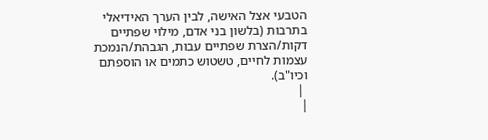הטבעי אצל האישה, לבין הערך האידיאלי בתרבות (בלשון בני אדם, מילוי שפתיים דקות/הצרת שפתיים עבות, הגבהת/הנמכת עצמות לחיים, טשטוש כתמים או הוספתם וכיו"ב).
 |
|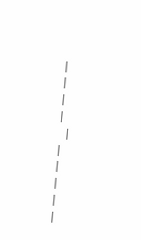|
|
|
|
 |
|
|
|
|
|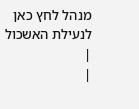מנהל לחץ כאן לנעילת האשכול
|
|